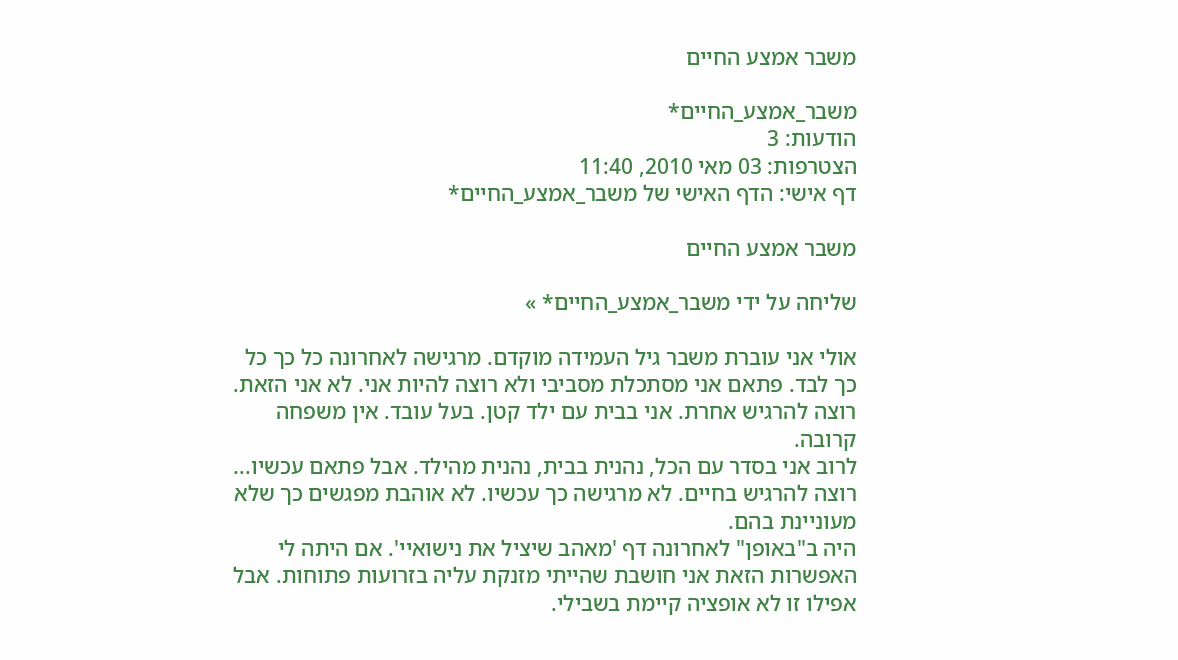משבר אמצע החיים

משבר_אמצע_החיים*
הודעות: 3
הצטרפות: 03 מאי 2010, 11:40
דף אישי: הדף האישי של משבר_אמצע_החיים*

משבר אמצע החיים

שליחה על ידי משבר_אמצע_החיים* »

אולי אני עוברת משבר גיל העמידה מוקדם. מרגישה לאחרונה כל כך כל כך לבד. פתאם אני מסתכלת מסביבי ולא רוצה להיות אני. לא אני הזאת. רוצה להרגיש אחרת. אני בבית עם ילד קטן. בעל עובד. אין משפחה קרובה.
לרוב אני בסדר עם הכל, נהנית בבית, נהנית מהילד. אבל פתאם עכשיו... רוצה להרגיש בחיים. לא מרגישה כך עכשיו. לא אוהבת מפגשים כך שלא מעוניינת בהם.
היה ב"באופן" לאחרונה דף 'מאהב שיציל את נישואיי'. אם היתה לי האפשרות הזאת אני חושבת שהייתי מזנקת עליה בזרועות פתוחות. אבל אפילו זו לא אופציה קיימת בשבילי.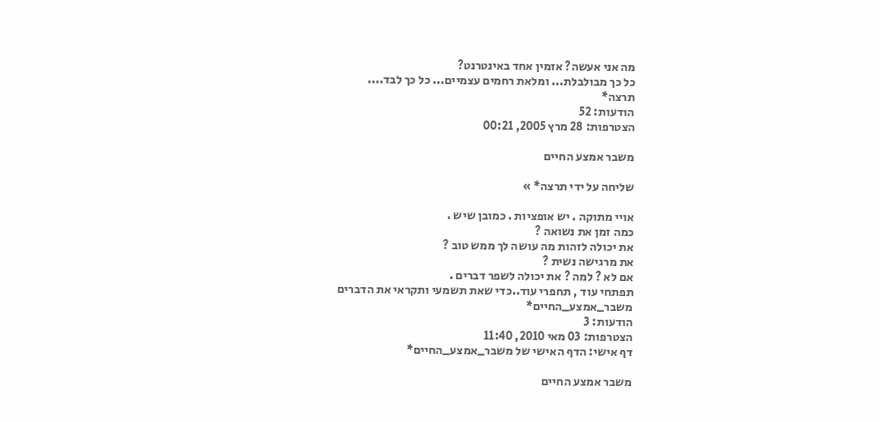מה אני אעשה? אזמין אחד באינטרנט?
כל כך מבולבלת... ומלאת רחמים עצמיים... כל כך לבד....
תרצה*
הודעות: 52
הצטרפות: 28 מרץ 2005, 00:21

משבר אמצע החיים

שליחה על ידי תרצה* »

אויי מתוקה . יש אופציות . כמובן שיש .
כמה זמן את נשואה ?
את יכולה לזהות מה עושה לך ממש טוב ?
את מרגישה נשית ?
אם לא ? למה ? את יכולה לשפר דברים .
תפתחי עוד , תחפרי עוד..כדי שאת תשמעי ותקראי את הדברים
משבר_אמצע_החיים*
הודעות: 3
הצטרפות: 03 מאי 2010, 11:40
דף אישי: הדף האישי של משבר_אמצע_החיים*

משבר אמצע החיים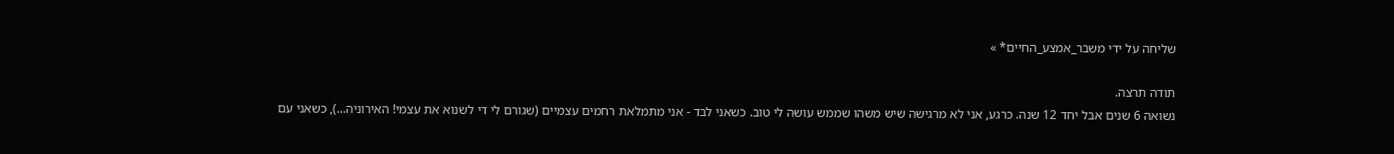שליחה על ידי משבר_אמצע_החיים* »

תודה תרצה.
נשואה 6 שנים אבל יחד 12 שנה. כרגע, אני לא מרגישה שיש משהו שממש עושה לי טוב. כשאני לבד - אני מתמלאת רחמים עצמיים (שגורם לי די לשנוא את עצמי! האירוניה...), כשאני עם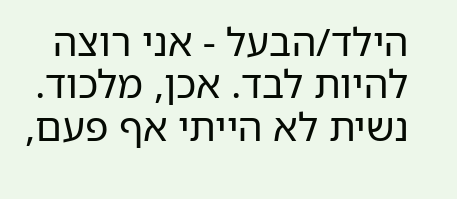הילד/הבעל - אני רוצה להיות לבד. אכן, מלכוד.
נשית לא הייתי אף פעם,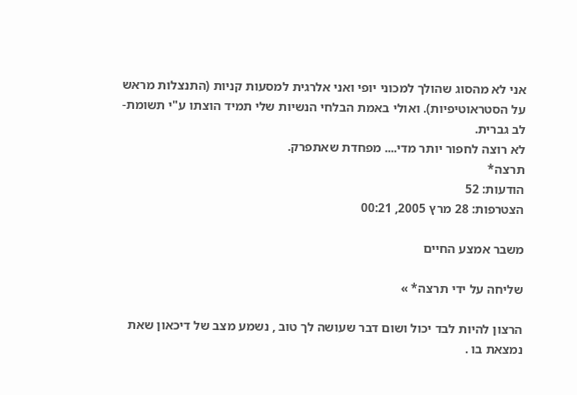אני לא מהסוג שהולך למכוני יופי ואני אלרגית למסעות קניות (התנצלות מראש על הסטראוטיפיות). ואולי באמת הבלחי הנשיות שלי תמיד הוצתו ע"י תשומת-לב גברית.
לא רוצה לחפור יותר מדי.... מפחדת שאתפרק.
תרצה*
הודעות: 52
הצטרפות: 28 מרץ 2005, 00:21

משבר אמצע החיים

שליחה על ידי תרצה* »

הרצון להיות לבד יכול ושום דבר שעושה לך טוב , נשמע מצב של דיכאון שאת נמצאת בו .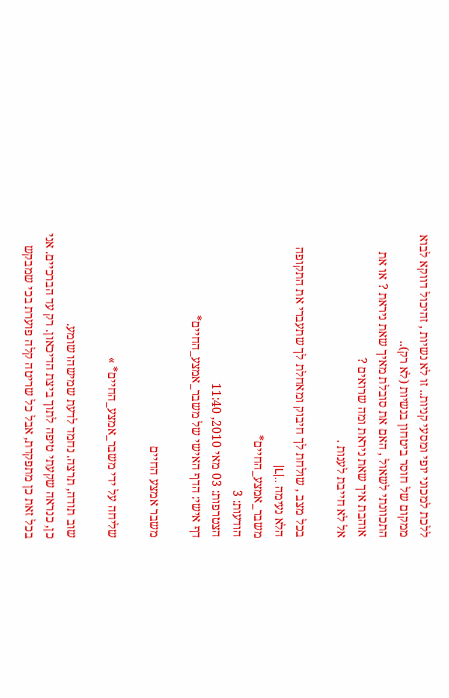ללכת למכוני יופי ומסעי קניות.. זו לא נשיות , זהיכול דווקא לבוא ממקום של חוסר ביטחון בנשיות (לא רק)..
התכוונתי לשאול , האם את סובלת מאיך שאת ניראת ? או את אוהבת איך שאת ניראת ומה שרואים ?
אל לא חייבת לענות .

בכל מצב , שולחת לך חיבוק ומאחלת לך שתעברי את התקופה הלא נעימה ..|L|
משבר_אמצע_החיים*
הודעות: 3
הצטרפות: 03 מאי 2010, 11:40
דף אישי: הדף האישי של משבר_אמצע_החיים*

משבר אמצע החיים

שליחה על ידי משבר_אמצע_החיים* »

שוב תודה, תרצה. נחמד לדעת שמישהו שומע.
כן, כנראה שקעתי טיפה לתוך ביצת הדיכאון. רק עד הברכיים. אני בכל זאת כן מתפקדת, אבל כל שריטה קלה פוערת בכי שמבקש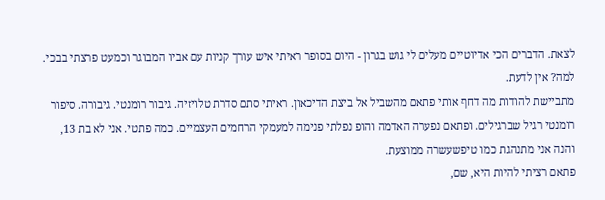לצאת. הדברים הכי אדיוטיים מעלים לי גוש בגרון - היום בסופר ראיתי איש עורך קניות עם אביו המבוגר וכמעט פרצתי בבכי. למה? אין לדעת.
מתביישת להודות מה דחף אותי פתאם מהשביל אל ביצת הדיכאון. ראיתי סתם סדרת טלויזיה. גיבור רומנטי. גיבורה. סיפור רומנטי רגיל שברגילים. ופתאם נפערה האדמה והופ נפלתי פנימה למעמקי הרחמים העצמיים. כמה פתטי. אני לא בת 13, והנה אני מתנהגת כמו טיפשעשרה ממוצעת.
פתאם רציתי להיות היא, שם,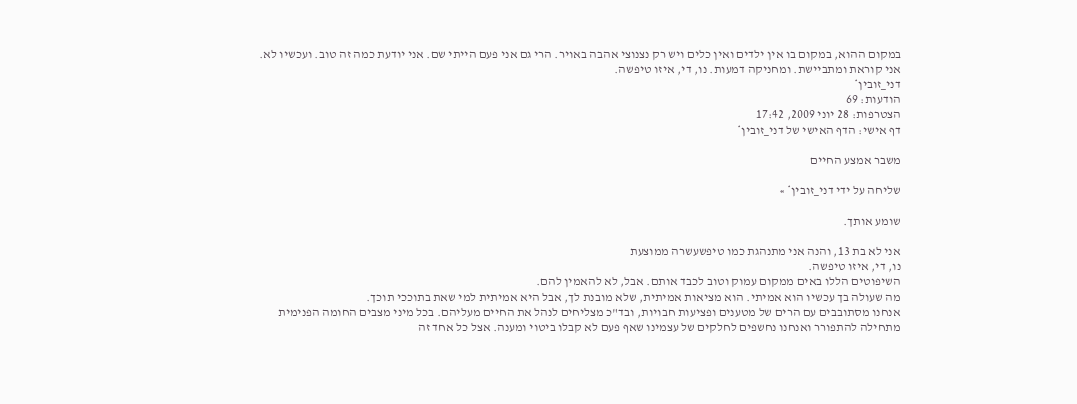במקום ההוא, במקום בו אין ילדים ואין כלים ויש רק נצנוצי אהבה באויר. הרי גם אני פעם הייתי שם. אני יודעת כמה זה טוב. ועכשיו לא.
אני קוראת ומתביישת. ומחניקה דמעות. נו, די, איזו טיפשה.
דני_זובין*
הודעות: 69
הצטרפות: 28 יוני 2009, 17:42
דף אישי: הדף האישי של דני_זובין*

משבר אמצע החיים

שליחה על ידי דני_זובין* »

שומע אותך.

אני לא בת 13, והנה אני מתנהגת כמו טיפשעשרה ממוצעת
נו, די, איזו טיפשה.
השיפוטים הללו באים ממקום עמוק וטוב לכבד אותם. אבל, לא להאמין להם.
מה שעולה בך עכשיו הוא אמיתי. הוא מציאות אמיתית, שלא מובנת לך, אבל היא אמיתית למי שאת בתוככי תוכך.
אנחנו מסתובבים עם הרים של מטענים ופציעות חבויות, ובד"כ מצליחים לנהל את החיים מעליהם. בכל מיני מצבים החומה הפנימית מתחילה להתפורר ואנחנו נחשפים לחלקים של עצמינו שאף פעם לא קבלו ביטוי ומענה. אצל כל אחד זה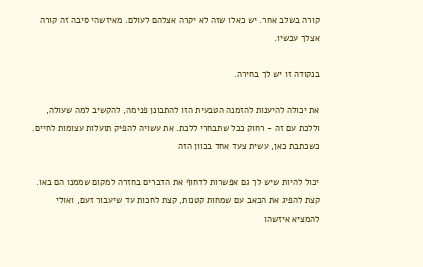קורה בשלב אחר. יש כאלו שזה לא יקרה אצלהם לעולם. מאיזשהי סיבה זה קורה אצלך עכשיו.

בנקודה זו יש לך בחירה.

את יכולה להיענות להזמנה הטבעית הזו להתבונן פנימה, להקשיב למה שעולה, וללכת עם זה - רחוק ככל שתבחרי ללכת. את עשויה להפיק תועלות עצומות לחיים. כשכתבת כאן, עשית צעד אחד בכוון הזה

יכול להיות שיש לך גם אפשרות לדחוף את הדברים בחזרה למקום שממנו הם באו. קצת להפיג את הכאב עם שמחות קטנות, קצת לחכות עד שיעבור זעם, ואולי להמציא איזשהו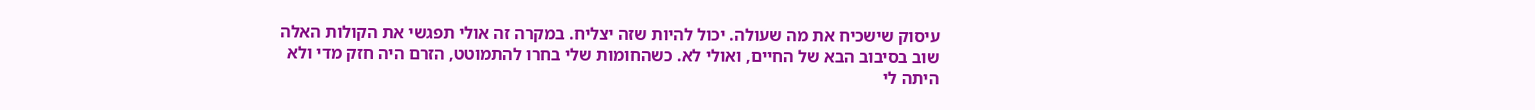עיסוק שישכיח את מה שעולה. יכול להיות שזה יצליח. במקרה זה אולי תפגשי את הקולות האלה שוב בסיבוב הבא של החיים, ואולי לא. כשהחומות שלי בחרו להתמוטט, הזרם היה חזק מדי ולא היתה לי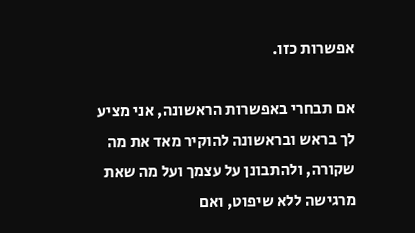אפשרות כזו.

אם תבחרי באפשרות הראשונה, אני מציע לך בראש ובראשונה להוקיר מאד את מה שקורה, ולהתבונן על עצמך ועל מה שאת מרגישה ללא שיפוט, ואם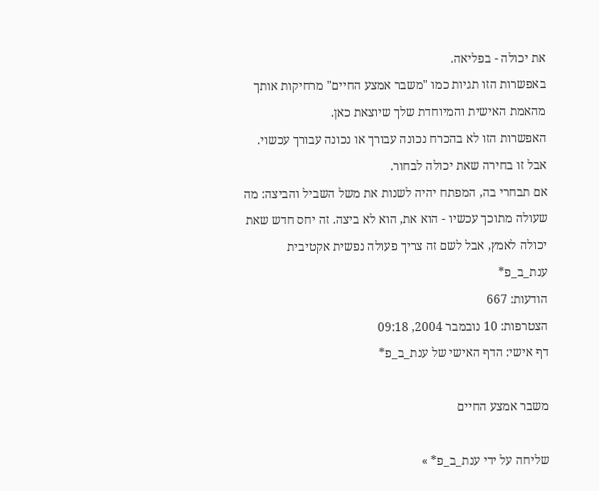את יכולה - בפליאה.
באפשרות הזו תגיות כמו "משבר אמצע החיים" מרחיקות אותך מהאמת האישית והמיוחדת שלך שיוצאת כאן.
האפשרות הזו לא בהכרח נכונה עבורך או נכונה עבורך עכשוי. אבל זו בחירה שאת יכולה לבחור.
אם תבחרי בה, המפתח יהיה לשנות את משל השביל והביצה: מה שעולה מתוכך עכשיו - הוא את, הוא לא ביצה. זה יחס חדש שאת יכולה לאמץ, אבל לשם זה צריך פעולה נפשית אקטיבית
ענת_ב_פ*
הודעות: 667
הצטרפות: 10 נובמבר 2004, 09:18
דף אישי: הדף האישי של ענת_ב_פ*

משבר אמצע החיים

שליחה על ידי ענת_ב_פ* »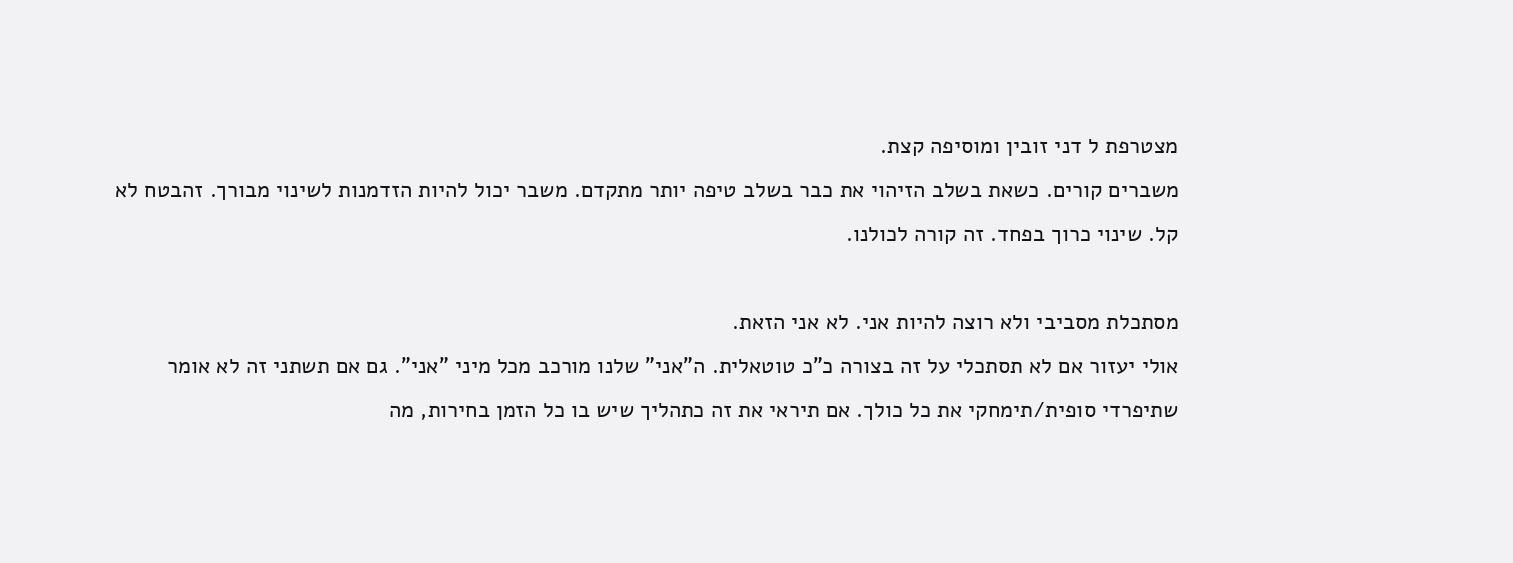מצטרפת ל דני זובין ומוסיפה קצת.
משברים קורים. כשאת בשלב הזיהוי את כבר בשלב טיפה יותר מתקדם. משבר יכול להיות הזדמנות לשינוי מבורך. זהבטח לא קל. שינוי כרוך בפחד. זה קורה לכולנו.

מסתכלת מסביבי ולא רוצה להיות אני. לא אני הזאת.
אולי יעזור אם לא תסתכלי על זה בצורה כ"כ טוטאלית. ה"אני" שלנו מורכב מכל מיני "אני". גם אם תשתני זה לא אומר שתיפרדי סופית/תימחקי את כל כולך. אם תיראי את זה כתהליך שיש בו כל הזמן בחירות, מה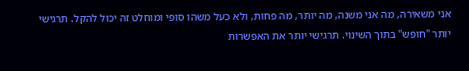אני משאירה, מה אני משנה, מה יותר, מה פחות, ולא כעל משהו סופי ומוחלט זה יכול להקל. תרגישי יותר "חופש" בתוך השינוי. תרגישי יותר את האפשרות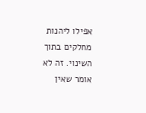אפילו ליהנות מחלקים בתוך השינוי. זה לא אומר שאין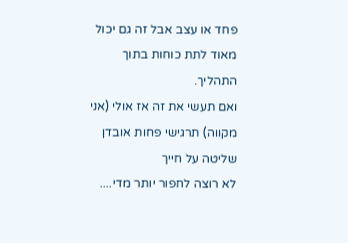פחד או עצב אבל זה גם יכול מאוד לתת כוחות בתוך התהליך.
ואם תעשי את זה אז אולי (אני מקווה) תרגישי פחות אובדן שליטה על חייך
לא רוצה לחפור יותר מדי....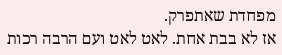מפחדת שאתפרק.
אז לא בבת אחת. לאט לאט ועם הרבה רכות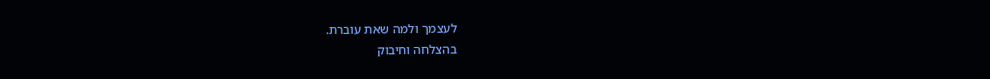לעצמך ולמה שאת עוברת.
בהצלחה וחיבוק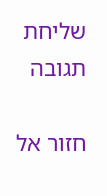שליחת תגובה

חזור אל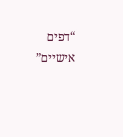“דפים אישיים”